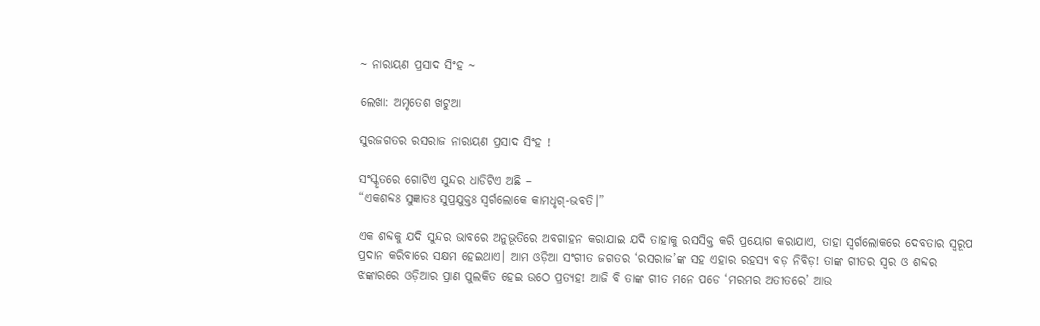~ ନାରାୟଣ ପ୍ରସାଦ ସିଂହ ~

ଲେଖା: ଅମୃତେଶ ଖଟୁଆ

ସୁରଜଗତର ରସରାଜ ନାରାୟଣ ପ୍ରସାଦ ସିଂହ !

ସଂସ୍କୃତରେ ଗୋଟିଏ ସୁନ୍ଦର ଧାଡିଟିଏ ଅଛି –
“ଏକଶବ୍ଦଃ ସୁଜ୍ଞାତଃ ସୁପ୍ରଯୁକ୍ତଃ ସ୍ଵର୍ଗଲୋକେ କାମଧୃଗ୍-ଭବତି।”

ଏକ ଶବ୍ଦକୁ ଯଦି ସୁନ୍ଦର ଭାବରେ ଅନୁଭୂତିରେ ଅବଗାହନ କରାଯାଇ ଯଦି ତାହାକୁ ରସସିକ୍ତ କରି ପ୍ରୟୋଗ କରାଯାଏ, ତାହା ସ୍ଵର୍ଗଲୋକରେ ଦେବତାର ସ୍ଵରୂପ ପ୍ରଦାନ କରିବାରେ ସକ୍ଷମ ହେଇଥାଏ। ଆମ ଓଡ଼ିଆ ସଂଗୀତ ଜଗତର ‘ରସରାଜ’ଙ୍କ ସହ ଏହାର ରହସ୍ୟ ବଡ଼ ନିବିଡ଼! ତାଙ୍କ ଗୀତର ସ୍ଵର ଓ ଶବ୍ଦର ଝଙ୍କାରରେ ଓଡ଼ିଆର ପ୍ରାଣ ପୁଲକିତ ହେଇ ଉଠେ ପ୍ରତ୍ୟହ! ଆଜି ବି ତାଙ୍କ ଗୀତ ମନେ ପଡେ ‘ମରମର ଅତୀତରେ’ ଆଉ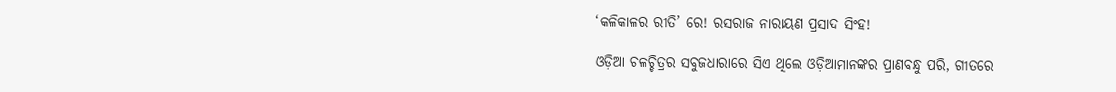‘କଳିକାଳର ରୀତି’ ରେ! ରସରାଜ ନାରାୟଣ ପ୍ରସାଦ ସିଂହ!

ଓଡ଼ିଆ ଚଳଚ୍ଚିତ୍ରର ସବୁଜଧାରାରେ ସିଏ ଥିଲେ ଓଡ଼ିଆମାନଙ୍କର ପ୍ରାଣବନ୍ଧୁ ପରି, ଗୀତରେ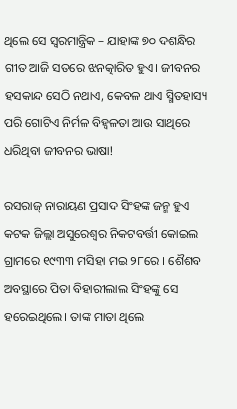ଥିଲେ ସେ ସ୍ଵରମାନ୍ତ୍ରିକ – ଯାହାଙ୍କ ୭୦ ଦଶନ୍ଧିର ଗୀତ ଆଜି ସତରେ ଝନତ୍କାରିତ ହୁଏ। ଜୀବନର ହସକାନ୍ଦ ସେଠି ନଥାଏ, କେବଳ ଥାଏ ସ୍ମିତହାସ୍ୟ ପରି ଗୋଟିଏ ନିର୍ମଳ ବିହ୍ବଳତା ଆଉ ସାଥିରେ ଧରିଥିବା ଜୀବନର ଭାଷା!

ରସରାଜ୍‌ ନାରାୟଣ ପ୍ରସାଦ ସିଂହଙ୍କ ଜନ୍ମ ହୁଏ କଟକ ଜିଲ୍ଲା ଅସୁରେଶ୍ୱର ନିକଟବର୍ତ୍ତୀ କୋଇଲ ଗ୍ରାମରେ ୧୯୩୩ ମସିହା ମଇ ୨୮ରେ । ଶୈଶବ ଅବସ୍ଥାରେ ପିତା ବିହାରୀଲାଲ ସିଂହଙ୍କୁ ସେ ହରେଇଥିଲେ। ତାଙ୍କ ମାତା ଥିଲେ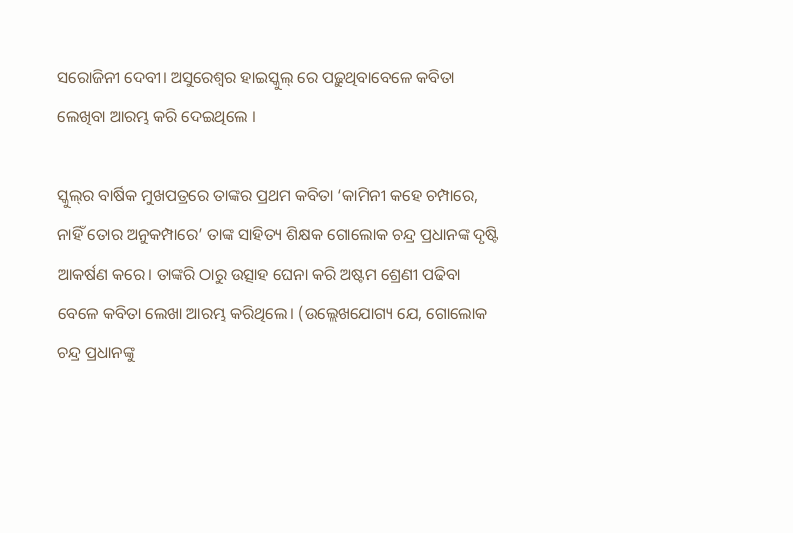ସରୋଜିନୀ ଦେବୀ। ଅସୁରେଶ୍ୱର ହାଇସ୍କୁଲ୍‍ ରେ ପଢ଼ୁଥିବାବେଳେ କବିତା ଲେଖିବା ଆରମ୍ଭ କରି ଦେଇଥିଲେ ।

ସ୍କୁଲ୍‍ର ବାର୍ଷିକ ମୁଖପତ୍ରରେ ତାଙ୍କର ପ୍ରଥମ କବିତା ‘କାମିନୀ କହେ ଚମ୍ପାରେ, ନାହିଁ ତୋର ଅନୁକମ୍ପାରେ’ ତାଙ୍କ ସାହିତ୍ୟ ଶିକ୍ଷକ ଗୋଲୋକ ଚନ୍ଦ୍ର ପ୍ରଧାନଙ୍କ ଦୃଷ୍ଟି ଆକର୍ଷଣ କରେ। ତାଙ୍କରି ଠାରୁ ଉତ୍ସାହ ଘେନା କରି ଅଷ୍ଟମ ଶ୍ରେଣୀ ପଢିବା ବେଳେ କବିତା ଲେଖା ଆରମ୍ଭ କରିଥିଲେ। (ଉଲ୍ଲେଖଯୋଗ୍ୟ ଯେ, ଗୋଲୋକ ଚନ୍ଦ୍ର ପ୍ରଧାନଙ୍କୁ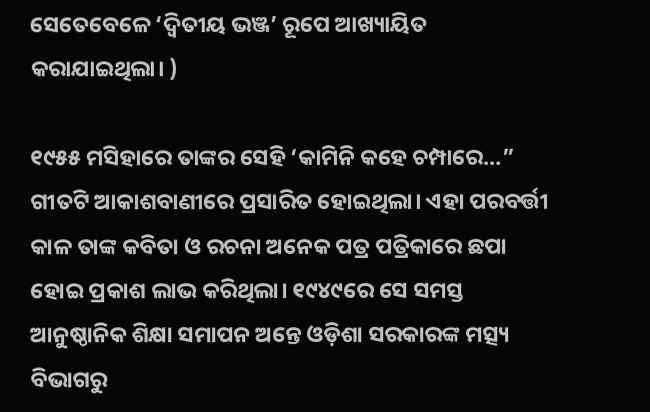ସେତେବେଳେ ‘ଦ୍ଵିତୀୟ ଭଞ୍ଜ’ ରୂପେ ଆଖ୍ୟାୟିତ କରାଯାଇଥିଲା। )

୧୯୫୫ ମସିହାରେ ତାଙ୍କର ସେହି ‘କାମିନି କହେ ଚମ୍ପାରେ…” ଗୀତଟି ଆକାଶବାଣୀରେ ପ୍ରସାରିତ ହୋଇଥିଲା। ଏହା ପରବର୍ତ୍ତୀ କାଳ ତାଙ୍କ କବିତା ଓ ରଚନା ଅନେକ ପତ୍ର ପତ୍ରିକାରେ ଛପା ହୋଇ ପ୍ରକାଶ ଲାଭ କରିଥିଲା। ୧୯୪୯ରେ ସେ ସମସ୍ତ ଆନୁଷ୍ଠାନିକ ଶିକ୍ଷା ସମାପନ ଅନ୍ତେ ଓଡ଼ିଶା ସରକାରଙ୍କ ମତ୍ସ୍ୟ ବିଭାଗରୁ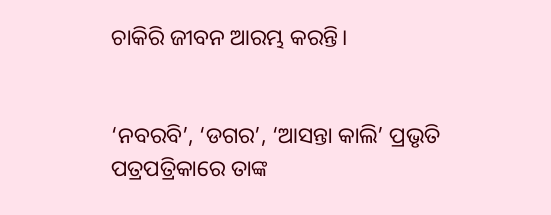ଚାକିରି ଜୀବନ ଆରମ୍ଭ କରନ୍ତି।


‘ନବରବି’, ‘ଡଗର’, ‘ଆସନ୍ତା କାଲି’ ପ୍ରଭୃତି ପତ୍ରପତ୍ରିକାରେ ତାଙ୍କ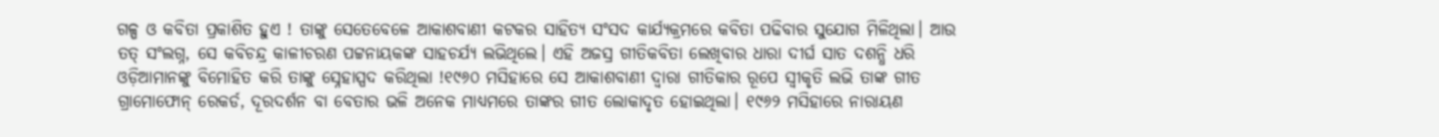ଗଳ୍ପ ଓ କବିତା ପ୍ରକାଶିତ ହୁଏ ! ତାଙ୍କୁ ସେତେବେଳେ ଆକାଶବାଣୀ କଟକର ସାହିତ୍ୟ ସଂସଦ କାର୍ଯ୍ୟକ୍ରମରେ କବିତା ପଢିବାର ସୁଯୋଗ ମିଳିଥିଲା। ଆଉ ତତ୍ ସଂଲଗ୍ନ, ସେ କବିଚନ୍ଦ୍ର କାଳୀଚରଣ ପଟ୍ଟନାୟକଙ୍କ ସାହଚର୍ଯ୍ୟ ଲଭିଥିଲେ। ଏହି ଅଜସ୍ର ଗୀତିକବିତା ଲେଖିବାର ଧାରା ଦୀର୍ଘ ସାତ ଦଶନ୍ଧି ଧରି ଓଡ଼ିଆମାନଙ୍କୁ ବିମୋହିତ କରି ତାଙ୍କୁ ସ୍ନେହାସ୍ପଦ କରିଥିଲା !୧୯୬୦ ମସିହାରେ ସେ ଆକାଶବାଣୀ ଦ୍ଵାରା ଗୀତିକାର ରୂପେ ସ୍ଵୀକୃତି ଲଭି ତାଙ୍କ ଗୀତ ଗ୍ରାମୋଫୋନ୍ ରେକର୍ଡ, ଦୂରଦର୍ଶନ ବା ବେତାର ଭଳି ଅନେକ ମାଧ୍ଯମରେ ତାଙ୍କର ଗୀତ ଲୋକାଦୃତ ହୋଇଥିଲା। ୧୯୬୨ ମସିହାରେ ନାରାୟଣ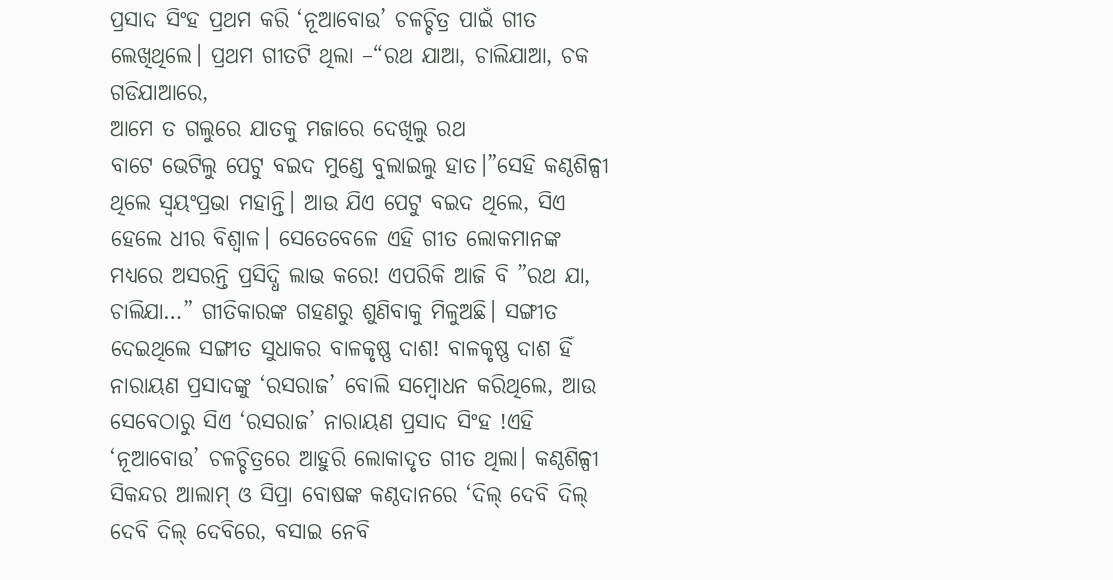ପ୍ରସାଦ ସିଂହ ପ୍ରଥମ କରି ‘ନୂଆବୋଉ’ ଚଳଚ୍ଚିତ୍ର ପାଇଁ ଗୀତ ଲେଖିଥିଲେ। ପ୍ରଥମ ଗୀତଟି ଥିଲା –“ରଥ ଯାଆ, ଚାଲିଯାଆ, ଚକ ଗଡିଯାଆରେ,
ଆମେ ତ ଗଲୁରେ ଯାତକୁ ମଜାରେ ଦେଖିଲୁ ରଥ
ବାଟେ ଭେଟିଲୁ ପେଟୁ ବଇଦ ମୁଣ୍ଡେ ବୁଲାଇଲୁ ହାତ।”ସେହି କଣ୍ଠଶିଳ୍ପୀ ଥିଲେ ସ୍ଵୟଂପ୍ରଭା ମହାନ୍ତି। ଆଉ ଯିଏ ପେଟୁ ବଇଦ ଥିଲେ, ସିଏ ହେଲେ ଧୀର ବିଶ୍ଵାଳ। ସେତେବେଳେ ଏହି ଗୀତ ଲୋକମାନଙ୍କ ମଧ୍ୟରେ ଅସରନ୍ତି ପ୍ରସିଦ୍ଧି ଲାଭ କରେ! ଏପରିକି ଆଜି ବି ”ରଥ ଯା, ଚାଲିଯା…” ଗୀତିକାରଙ୍କ ଗହଣରୁ ଶୁଣିବାକୁ ମିଳୁଅଛି। ସଙ୍ଗୀତ ଦେଇଥିଲେ ସଙ୍ଗୀତ ସୁଧାକର ବାଳକୃଷ୍ଣ ଦାଶ! ବାଳକୃଷ୍ଣ ଦାଶ ହିଁ ନାରାୟଣ ପ୍ରସାଦଙ୍କୁ ‘ରସରାଜ’ ବୋଲି ସମ୍ବୋଧନ କରିଥିଲେ, ଆଉ ସେବେଠାରୁ ସିଏ ‘ରସରାଜ’ ନାରାୟଣ ପ୍ରସାଦ ସିଂହ !ଏହି ‘ନୂଆବୋଉ’ ଚଳଚ୍ଚିତ୍ରରେ ଆହୁରି ଲୋକାଦୃତ ଗୀତ ଥିଲା। କଣ୍ଠଶିଳ୍ପୀ ସିକନ୍ଦର ଆଲାମ୍ ଓ ସିପ୍ରା ବୋଷଙ୍କ କଣ୍ଠଦାନରେ ‘ଦିଲ୍ ଦେବି ଦିଲ୍ ଦେବି ଦିଲ୍ ଦେବିରେ, ବସାଇ ନେବି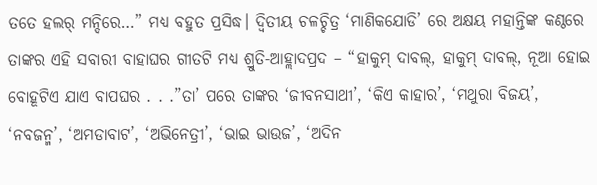ତତେ ହଲର୍ ମନ୍ଦିରେ…” ମଧ୍ୟ ବହୁତ ପ୍ରସିଦ୍ଧ। ଦ୍ବିତୀୟ ଚଳଚ୍ଚିତ୍ର ‘ମାଣିକଯୋଡି’ ରେ ଅକ୍ଷୟ ମହାନ୍ତିଙ୍କ କଣ୍ଠରେ ତାଙ୍କର ଏହି ସବାରୀ ବାହାଘର ଗୀତଟି ମଧ୍ୟ ଶ୍ରୁତି-ଆହ୍ଲାଦପ୍ରଦ – “ହାକୁମ୍ ଦାବଲ୍, ହାକୁମ୍ ଦାବଲ୍, ନୂଆ ହୋଇ ବୋହୂଟିଏ ଯାଏ ବାପଘର . . .”ତା’ ପରେ ତାଙ୍କର ‘ଜୀବନସାଥୀ’, ‘କିଏ କାହାର’, ‘ମଥୁରା ବିଜୟ’, ‘ନବଜନ୍ମ’, ‘ଅମଡାବାଟ’, ‘ଅଭିନେତ୍ରୀ’, ‘ଭାଇ ଭାଉଜ’, ‘ଅଦିନ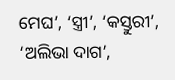ମେଘ’, ‘ସ୍ତ୍ରୀ’, ‘କସ୍ତୁରୀ’, ‘ଅଲିଭା ଦାଗ’,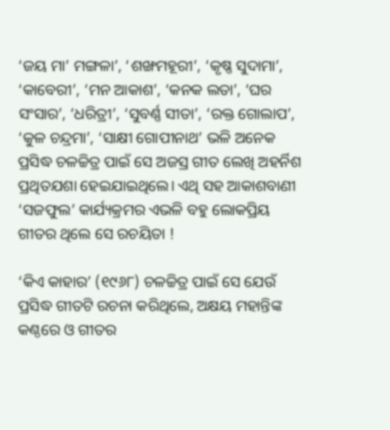‘ଜୟ ମା’ ମଙ୍ଗଳା’, ‘ଶଙ୍ଖମହୂରୀ’, ‘କୃଷ୍ଣ ସୁଦାମା’, ‘କାବେରୀ’, ‘ମନ ଆକାଶ’, ‘କନକ ଲତା’, ‘ଘର ସଂସାର’, ‘ଧରିତ୍ରୀ’, ‘ସୁବର୍ଣ୍ଣ ସୀତା’, ‘ରକ୍ତ ଗୋଲାପ’, ‘କୁଳ ଚନ୍ଦ୍ରମା’, ‘ସାକ୍ଷୀ ଗୋପୀନାଥ’ ଭଳି ଅନେକ ପ୍ରସିଦ୍ଧ ଚଳଚ୍ଚିତ୍ର ପାଇଁ ସେ ଅଜସ୍ର ଗୀତ ଲେଖି ଅହର୍ନିଶ ପ୍ରଥିତଯଶା ହେଇଯାଇଥିଲେ। ଏଥି ସହ ଆକାଶବାଣୀ ‘ସଜଫୁଲ’ କାର୍ଯ୍ୟକ୍ରମର ଏଭଳି ବହୁ ଲୋକପ୍ରିୟ ଗୀତର ଥିଲେ ସେ ରଚୟିତା !

‘କିଏ କାହାର’ (୧୯୬୮) ଚଳଚ୍ଚିତ୍ର ପାଇଁ ସେ ଯେଉଁ ପ୍ରସିଦ୍ଧ ଗୀତଟି ରଚନା କରିଥିଲେ, ଅକ୍ଷୟ ମହାନ୍ତିଙ୍କ କଣ୍ଠରେ ଓ ଗୀତର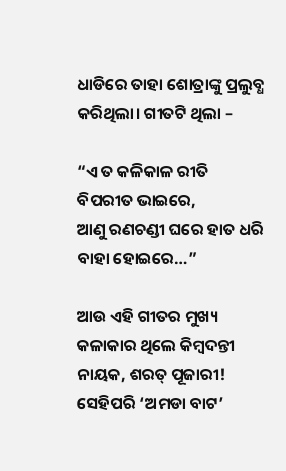ଧାଡିରେ ତାହା ଶୋତ୍ରାଙ୍କୁ ପ୍ରଲୁବ୍ଧ କରିଥିଲା। ଗୀତଟି ଥିଲା –

“ଏ ତ କଳିକାଳ ରୀତି ବିପରୀତ ଭାଇରେ,
ଆଣୁ ରଣଚଣ୍ଡୀ ଘରେ ହାତ ଧରି ବାହା ହୋଇରେ…”

ଆଉ ଏହି ଗୀତର ମୁଖ୍ୟ କଳାକାର ଥିଲେ କିମ୍ଵଦନ୍ତୀ ନାୟକ, ଶରତ୍ ପୂଜାରୀ! ସେହିପରି ‘ଅମଡା ବାଟ’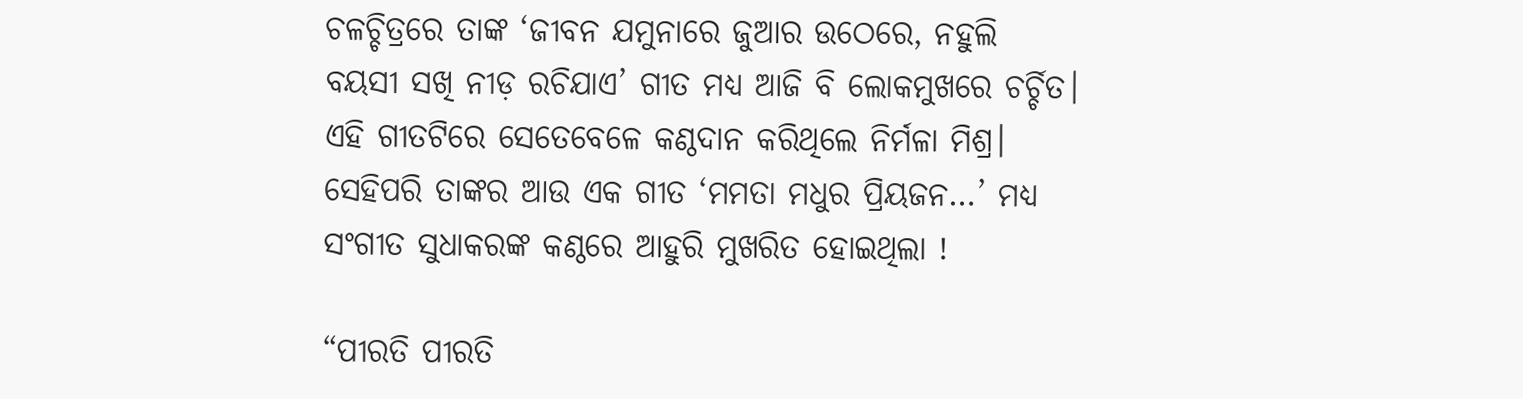ଚଳଚ୍ଚିତ୍ରରେ ତାଙ୍କ ‘ଜୀବନ ଯମୁନାରେ ଜୁଆର ଉଠେରେ, ନହୁଲି ବୟସୀ ସଖି ନୀଡ଼ ରଚିଯାଏ’ ଗୀତ ମଧ୍ୟ ଆଜି ବି ଲୋକମୁଖରେ ଚର୍ଚ୍ଚିତ। ଏହି ଗୀତଟିରେ ସେତେବେଳେ କଣ୍ଠଦାନ କରିଥିଲେ ନିର୍ମଳା ମିଶ୍ର। ସେହିପରି ତାଙ୍କର ଆଉ ଏକ ଗୀତ ‘ମମତା ମଧୁର ପ୍ରିୟଜନ…’ ମଧ୍ୟ ସଂଗୀତ ସୁଧାକରଙ୍କ କଣ୍ଠରେ ଆହୁରି ମୁଖରିତ ହୋଇଥିଲା !

“ପୀରତି ପୀରତି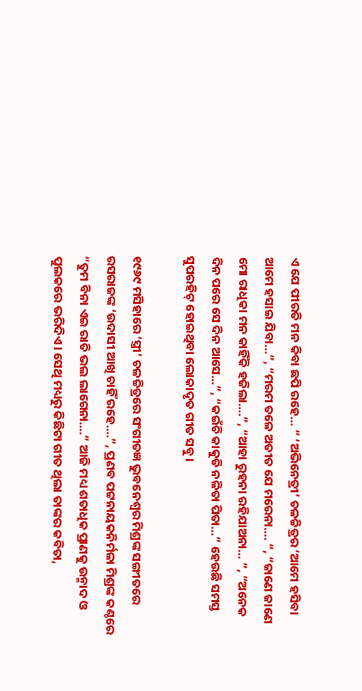ଏ ଯେ ପୀରତି ମନ କିବା ଛପି ରହେ… “ ‘ଅଭିନେତ୍ରୀ’ ଚଳଚ୍ଚିତ୍ରର ‘ଆମେ ହସିବା ଆମେ ହସାଇ ଯିବା…”, “ମରମ ତଳେ ଅତୀତ ଯେ ମରେନା…. “, “ଜାଣେ ଜାଣେ ମୋ ରାଧିକା ମନ କାହିଁକି ହଜିଲା….”, “ଆହା ରୁହନା ରହିଯାଅନା… “, “ଅନେକ ଦିନ ପରେ ସେ ଦିନ ଆସେ…”, “କଇଁଚି କାକୁଡି ନଳିତା ପିତା…” ହେଉଛି ସମସ୍ତ ସୁପରହିଟ୍ ହୋଇଥିବା ଲୋକାଦୃତ ଗୀତ ସବୁ।

୧୯୬୯ ମସିହାରେ ‘ସ୍ତ୍ରୀ’ ଚଳଚ୍ଚିତ୍ରରେ ସଂଗୀତଜ୍ଞ ଭୁବନେଶ୍ୱର ମିଶ୍ରଙ୍କ ସଙ୍ଗୀତରେ ରସରାଜଙ୍କ ‘ଉଦାସୀ ଆଖି ଚାହିଁ ରହେ….”, ପ୍ରଣବ ପଟ୍ଟନାୟକନିର୍ମଳା ମିଶ୍ରଙ୍କ କଣ୍ଠରେ “ତୁମ ବିନା ଏଇ ରାତି ଭଲ ଲାଗେନା….” ଆଜି ମଧ୍ୟ ଶତାଧିକ ପ୍ରାଣକୁ ଉନ୍ମାଦ ଓ ପୁଲକରେ ଭରିଦିଏ। ସେଥି ମଧ୍ୟରୁ କିଛିଟା ଗୀତ ଥିଲା ତାଙ୍କର କବିତା,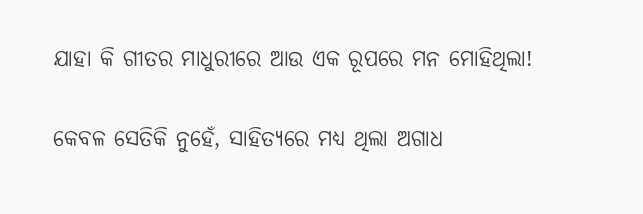ଯାହା କି ଗୀତର ମାଧୁରୀରେ ଆଉ ଏକ ରୂପରେ ମନ ମୋହିଥିଲା!

କେବଳ ସେତିକି ନୁହେଁ, ସାହିତ୍ୟରେ ମଧ୍ୟ ଥିଲା ଅଗାଧ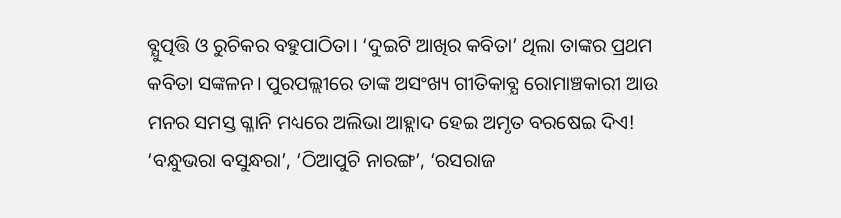ବ୍ଯୁତ୍ପତ୍ତି ଓ ରୁଚିକର ବହୁପାଠିତା। ‘ଦୁଇଟି ଆଖିର କବିତା’ ଥିଲା ତାଙ୍କର ପ୍ରଥମ କବିତା ସଙ୍କଳନ। ପୁରପଲ୍ଲୀରେ ତାଙ୍କ ଅସଂଖ୍ୟ ଗୀତିକାବ୍ଯ ରୋମାଞ୍ଚକାରୀ ଆଉ ମନର ସମସ୍ତ ଗ୍ଳାନି ମଧ୍ୟରେ ଅଲିଭା ଆହ୍ଲାଦ ହେଇ ଅମୃତ ବରଷେଇ ଦିଏ! ‘ବନ୍ଧୁଭରା ବସୁନ୍ଧରା’, ‘ଠିଆପୁଚି ନାରଙ୍ଗ’, ‘ରସରାଜ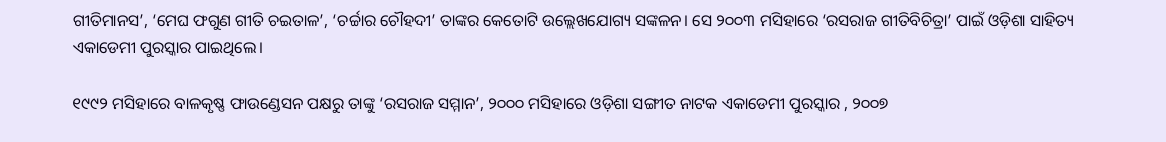ଗୀତିମାନସ’, ‘ମେଘ ଫଗୁଣ ଗୀତି ଚଇତାଳ’, ‘ଚର୍ଚ୍ଚାର ଚୌହଦୀ’ ତାଙ୍କର କେତୋଟି ଉଲ୍ଲେଖଯୋଗ୍ୟ ସଙ୍କଳନ। ସେ ୨୦୦୩ ମସିହାରେ ‘ରସରାଜ ଗୀତିବିଚିତ୍ରା’ ପାଇଁ ଓଡ଼ିଶା ସାହିତ୍ୟ ଏକାଡେମୀ ପୁରସ୍କାର ପାଇଥିଲେ।

୧୯୯୨ ମସିହାରେ ବାଳକୃଷ୍ଣ ଫାଉଣ୍ଡେସନ ପକ୍ଷରୁ ତାଙ୍କୁ ‘ରସରାଜ ସମ୍ମାନ’, ୨୦୦୦ ମସିହାରେ ଓଡ଼ିଶା ସଙ୍ଗୀତ ନାଟକ ଏକାଡେମୀ ପୁରସ୍କାର , ୨୦୦୭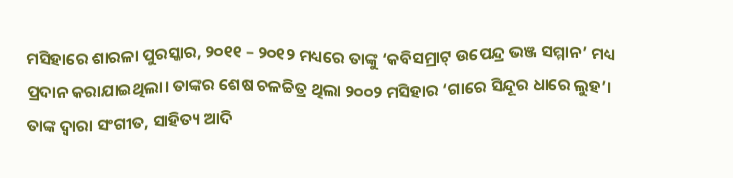ମସିହାରେ ଶାରଳା ପୁରସ୍କାର, ୨୦୧୧ – ୨୦୧୨ ମଧ୍ୟରେ ତାଙ୍କୁ ‘କବିସମ୍ରାଟ୍ ଉପେନ୍ଦ୍ର ଭଞ୍ଜ ସମ୍ମାନ’ ମଧ୍ୟ ପ୍ରଦାନ କରାଯାଇଥିଲା। ତାଙ୍କର ଶେଷ ଚଳଚ୍ଚିତ୍ର ଥିଲା ୨୦୦୨ ମସିହାର ‘ଗାରେ ସିନ୍ଦୂର ଧାରେ ଲୁହ’। ତାଙ୍କ ଦ୍ଵାରା ସଂଗୀତ, ସାହିତ୍ୟ ଆଦି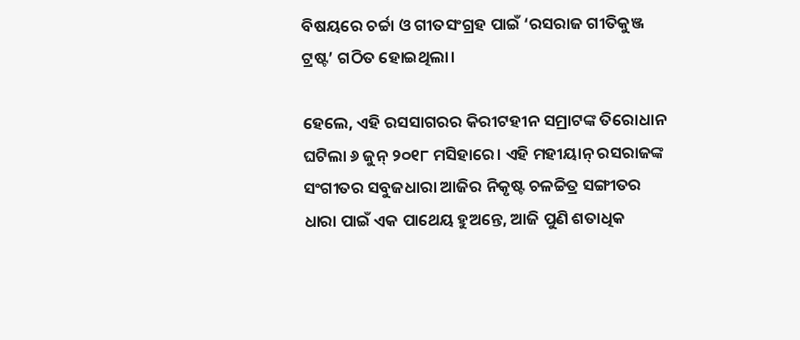ବିଷୟରେ ଚର୍ଚ୍ଚା ଓ ଗୀତସଂଗ୍ରହ ପାଇଁ ‘ରସରାଜ ଗୀତିକୁଞ୍ଜ ଟ୍ରଷ୍ଟ’ ଗଠିତ ହୋଇଥିଲା।

ହେଲେ, ଏହି ରସସାଗରର କିରୀଟହୀନ ସମ୍ରାଟଙ୍କ ତିରୋଧାନ ଘଟିଲା ୬ ଜୁନ୍ ୨୦୧୮ ମସିହାରେ। ଏହି ମହୀୟାନ୍ ରସରାଜଙ୍କ ସଂଗୀତର ସବୁଜଧାରା ଆଜିର ନିକୃଷ୍ଟ ଚଳଚ୍ଚିତ୍ର ସଙ୍ଗୀତର ଧାରା ପାଇଁ ଏକ ପାଥେୟ ହୁଅନ୍ତେ, ଆଜି ପୁଣି ଶତାଧିକ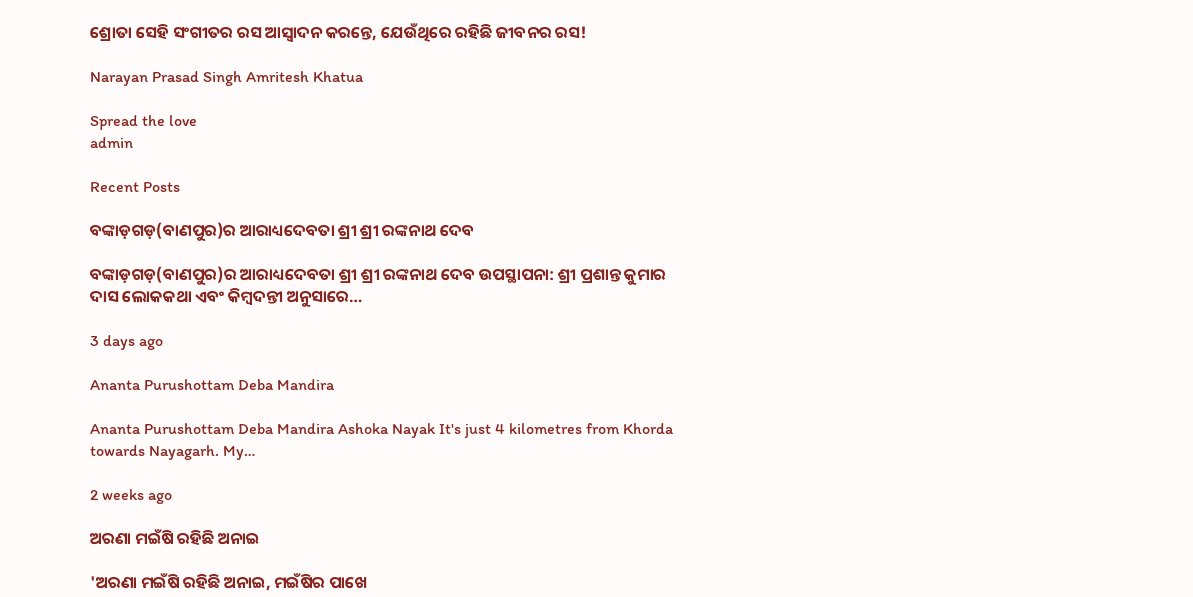ଶ୍ରୋତା ସେହି ସଂଗୀତର ରସ ଆସ୍ଵାଦନ କରନ୍ତେ, ଯେଉଁଥିରେ ରହିଛି ଜୀବନର ରସ!

Narayan Prasad Singh Amritesh Khatua

Spread the love
admin

Recent Posts

ବଙ୍କାଡ଼ଗଡ଼(ବାଣପୁର)ର ଆରାଧ୍ୟଦେବତା ଶ୍ରୀ ଶ୍ରୀ ରଙ୍କନାଥ ଦେବ

ବଙ୍କାଡ଼ଗଡ଼(ବାଣପୁର)ର ଆରାଧ୍ୟଦେବତା ଶ୍ରୀ ଶ୍ରୀ ରଙ୍କନାଥ ଦେବ ଉପସ୍ଥାପନା: ଶ୍ରୀ ପ୍ରଶାନ୍ତ କୁମାର ଦାସ ଲୋକକଥା ଏବଂ କିମ୍ବଦନ୍ତୀ ଅନୁସାରେ…

3 days ago

Ananta Purushottam Deba Mandira

Ananta Purushottam Deba Mandira Ashoka Nayak It's just 4 kilometres from Khorda towards Nayagarh. My…

2 weeks ago

ଅରଣା ମଇଁଷି ରହିଛି ଅନାଇ

'ଅରଣା ମଇଁଷି ରହିଛି ଅନାଇ, ମଇଁଷିର ପାଖେ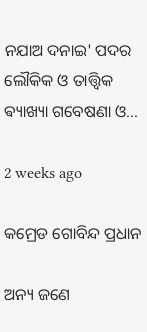ନଯାଅ ଦନାଇ' ପଦର ଲୌକିକ ଓ ତାତ୍ତ୍ଵିକ ଵ୍ୟାଖ୍ୟା ଗବେଷଣା ଓ…

2 weeks ago

କମ୍ରେଡ ଗୋବିନ୍ଦ ପ୍ରଧାନ

ଅନ୍ୟ ଜଣେ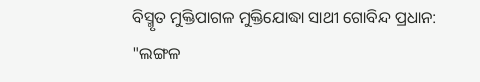ବିସ୍ମୃତ ମୁକ୍ତିପାଗଳ ମୁକ୍ତିଯୋଦ୍ଧା ସାଥୀ ଗୋବିନ୍ଦ ପ୍ରଧାନ: "ଲଙ୍ଗଳ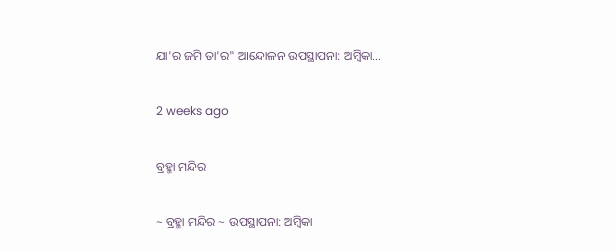ଯା'ର ଜମି ତା'ର" ଆନ୍ଦୋଳନ ଉପସ୍ଥାପନା: ଅମ୍ବିକା…

2 weeks ago

ବ୍ରହ୍ମା ମନ୍ଦିର

~ ବ୍ରହ୍ମା ମନ୍ଦିର ~ ଉପସ୍ଥାପନା: ଅମ୍ବିକା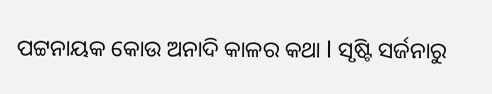ପଟ୍ଟନାୟକ କୋଉ ଅନାଦି କାଳର କଥା l ସୃଷ୍ଟି ସର୍ଜନାରୁ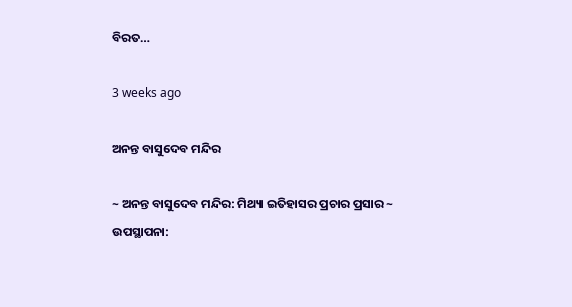ବିରତ…

3 weeks ago

ଅନନ୍ତ ବାସୁଦେବ ମନ୍ଦିର

~ ଅନନ୍ତ ବାସୁଦେବ ମନ୍ଦିର: ମିଥ୍ୟା ଇତିହାସର ପ୍ରଚାର ପ୍ରସାର ~ ଉପସ୍ଥାପନା: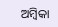ଅମ୍ବିକା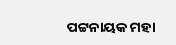ପଟ୍ଟନାୟକ ମହା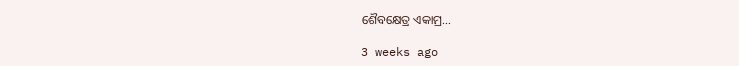ଶୈବକ୍ଷେତ୍ର ଏକାମ୍ର…

3 weeks ago